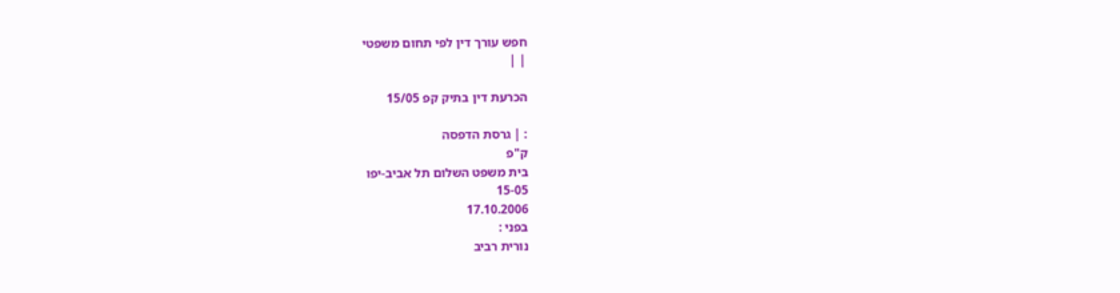חפש עורך דין לפי תחום משפטי
| |

הכרעת דין בתיק קפ 15/05

: | גרסת הדפסה
ק"פ
בית משפט השלום תל אביב-יפו
15-05
17.10.2006
בפני :
נורית רביב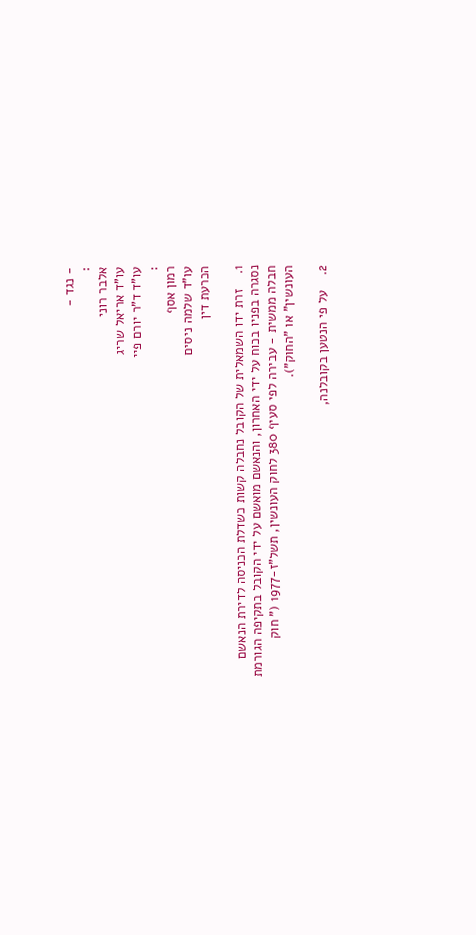- נגד -
:
אלבר רוני
עו"ד אריאל שריג
עו"ד ד"ר יורם פיי
:
רמון אסף
עו"ד שלמה ניסים
הכרעת דין

1.    זרת ידו השמאלית של הקובל נחבלה קשות כשדלת הכניסה לדירת הנאשם נסגרה בפניו בכוח על ידי האחרון, והנאשם מואשם על ידי הקובל בתקיפה הגורמת חבלה ממשית - עבירה לפי סעיף 380 לחוק העונשין, תשל"ז-1977 (" חוק העונשין" או "החוק").

2.    על פי הנטען בקובלנה,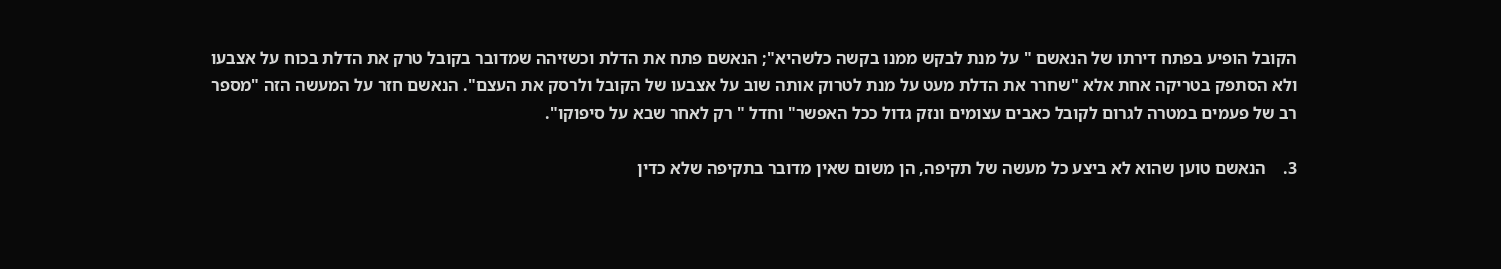הקובל הופיע בפתח דירתו של הנאשם " על מנת לבקש ממנו בקשה כלשהיא"; הנאשם פתח את הדלת וכשזיהה שמדובר בקובל טרק את הדלת בכוח על אצבעו ולא הסתפק בטריקה אחת אלא "שחרר את הדלת מעט על מנת לטרוק אותה שוב על אצבעו של הקובל ולרסק את העצם". הנאשם חזר על המעשה הזה "מספר רב של פעמים במטרה לגרום לקובל כאבים עצומים ונזק גדול ככל האפשר" וחדל " רק לאחר שבא על סיפוקו".

3.    הנאשם טוען שהוא לא ביצע כל מעשה של תקיפה, הן משום שאין מדובר בתקיפה שלא כדין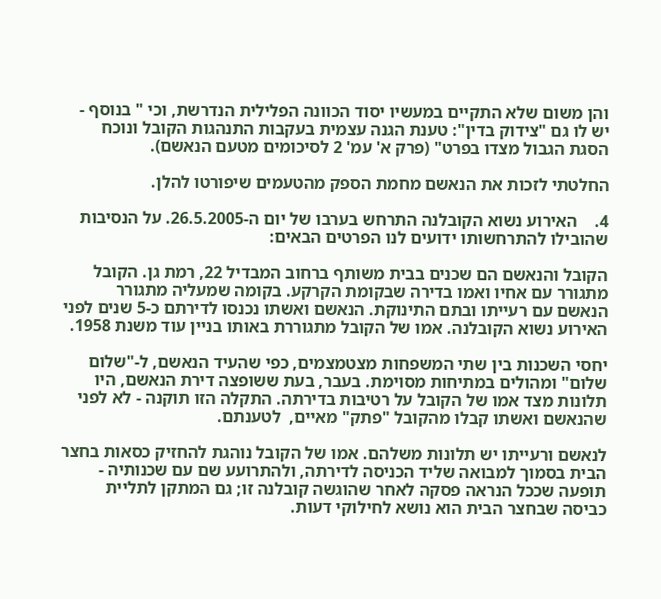והן משום שלא התקיים במעשיו יסוד הכוונה הפלילית הנדרשת, וכי " בנוסף - יש לו גם "צידוק בדין": טענת הגנה עצמית בעקבות התנהגות הקובל ונוכח הסגת הגבול מצדו בפרט" (פרק א' עמ' 2 לסיכומים מטעם הנאשם).

החלטתי לזכות את הנאשם מחמת הספק מהטעמים שיפורטו להלן.

4.    האירוע נשוא הקובלנה התרחש בערבו של יום ה-26.5.2005. על הנסיבות שהובילו להתרחשותו ידועים לנו הפרטים הבאים:

הקובל והנאשם הם שכנים בבית משותף ברחוב המבדיל 22, רמת גן. הקובל מתגורר עם אחיו ואמו בדירה שבקומת הקרקע. בקומה שמעליה מתגורר הנאשם עם רעייתו ובתם התינוקת. הנאשם ואשתו נכנסו לדירתם כ-5 שנים לפני האירוע נשוא הקובלנה. אמו של הקובל מתגוררת באותו בניין עוד משנת 1958.

יחסי השכנות בין שתי המשפחות מצטמצמים, כפי שהעיד הנאשם, ל-"שלום שלום" ומהולים במתיחות מסוימת. בעבר, בעת ששופצה דירת הנאשם, היו תלונות מצד אמו של הקובל על רטיבות בדירתה. התקלה הזו תוקנה - לא לפני שהנאשם ואשתו קבלו מהקובל "פתק" מאיים,  לטענתם.

לנאשם ורעייתו יש תלונות משלהם. אמו של הקובל נוהגת להחזיק כסאות בחצר הבית בסמוך למבואה שליד הכניסה לדירתה, ולהתרועע שם עם שכנותיה - תופעה שככל הנראה פסקה לאחר שהוגשה קובלנה זו; גם המתקן לתליית כביסה שבחצר הבית הוא נושא לחילוקי דעות.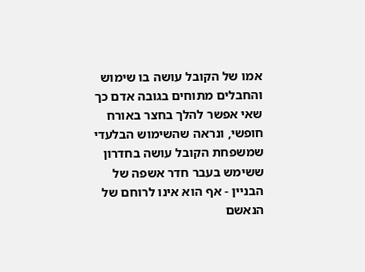אמו של הקובל עושה בו שימוש והחבלים מתוחים בגובה אדם כך שאי אפשר להלך בחצר באורח חופשי, ונראה שהשימוש הבלעדי שמשפחת הקובל עושה בחדרון ששימש בעבר חדר אשפה של הבניין - אף הוא אינו לרוחם של הנאשם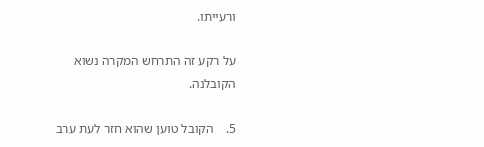ורעייתו.

על רקע זה התרחש המקרה נשוא הקובלנה.

5.    הקובל טוען שהוא חזר לעת ערב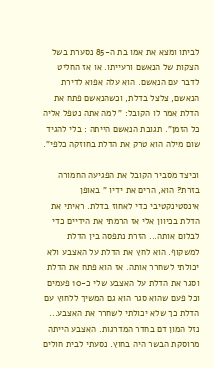לביתו ומצא את אמו בת ה-85 נסערת בשל הצקות של הנאשם ורעייתו. או אז החליט לדבר עם הנאשם. הוא עלה אפוא לדירת הנאשם, צלצל בדלת, וכשהנאשם פתח את הדלת אמר לו הקובל: " למה אתה נטפל אליה כל הזמן". תגובת הנאשם הייתה : בלי להגיד שום מילה הוא טרק את הדלת בחוזקה כלפי".

וכיצד מסביר הקובל את הפגיעה החמורה בזרת? הוא, הרים את ידיו " באופן אינסטינקטיבי כדי לאחוז בדלת. ראיתי את הדלת בכיוון אלי אז הרמתי את הידיים כדי לבלום אותה... הזרת נתפסה בין הדלת למשקוף. הוא לחץ את הדלת על האצבע ולא יכולתי לשחרר אותה. אז הוא פתח את הדלת וסגר את הדלת על האצבע שלי כ-10 פעמים וכל פעם שהוא סגר הוא גם המשיך ללחוץ עם הדלת כך שלא יכולתי לשחרר את האצבע... נזל המון דם בחדר המדרגות. האצבע הייתה מרוסקת הבשר היה בחוץ. נסעתי לבית חולים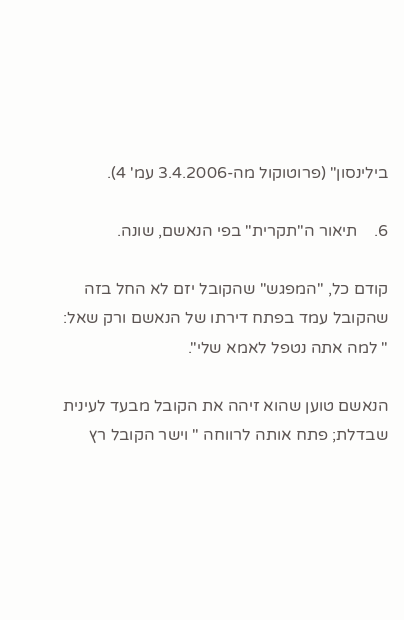בילינסון" (פרוטוקול מה-3.4.2006 עמ' 4).

6.    תיאור ה"תקרית" בפי הנאשם, שונה.

קודם כל, "המפגש" שהקובל יזם לא החל בזה שהקובל עמד בפתח דירתו של הנאשם ורק שאל: " למה אתה נטפל לאמא שלי".

הנאשם טוען שהוא זיהה את הקובל מבעד לעינית שבדלת; פתח אותה לרווחה " וישר הקובל רץ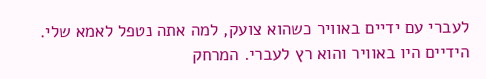לעברי עם ידיים באוויר כשהוא צועק, למה אתה נטפל לאמא שלי. הידיים היו באוויר והוא רץ לעברי. המרחק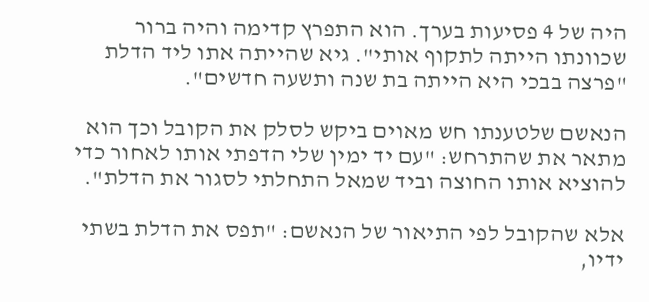היה של 4 פסיעות בערך. הוא התפרץ קדימה והיה ברור שכוונתו הייתה לתקוף אותי". גיא שהייתה אתו ליד הדלת "פרצה בבכי היא הייתה בת שנה ותשעה חדשים".

הנאשם שלטענתו חש מאוים ביקש לסלק את הקובל וכך הוא  מתאר את שהתרחש: "עם יד ימין שלי הדפתי אותו לאחור כדי להוציא אותו החוצה וביד שמאל התחלתי לסגור את הדלת".

אלא שהקובל לפי התיאור של הנאשם: "תפס את הדלת בשתי ידיו,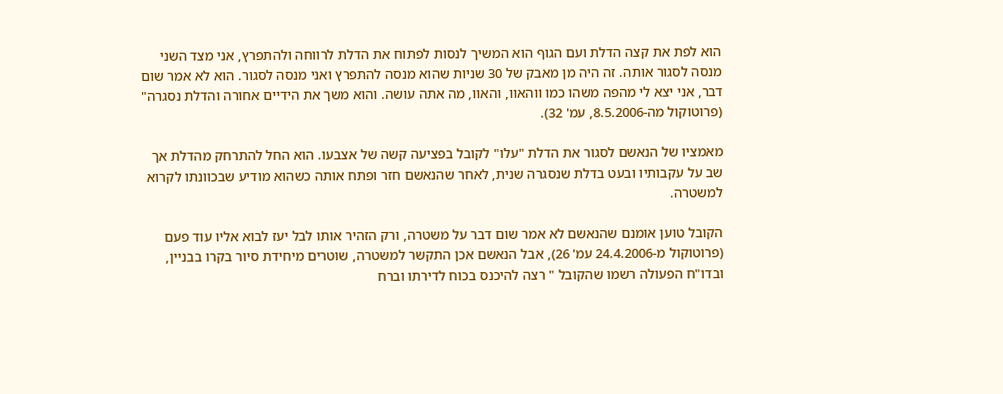הוא לפת את קצה הדלת ועם הגוף הוא המשיך לנסות לפתוח את הדלת לרווחה ולהתפרץ, אני מצד השני מנסה לסגור אותה. זה היה מן מאבק של 30 שניות שהוא מנסה להתפרץ ואני מנסה לסגור. הוא לא אמר שום דבר, אני יצא לי מהפה משהו כמו ווהאוו, והאוו, מה אתה עושה. והוא משך את הידיים אחורה והדלת נסגרה" (פרוטוקול מה-8.5.2006, עמ' 32).

מאמציו של הנאשם לסגור את הדלת "עלו" לקובל בפציעה קשה של אצבעו. הוא החל להתרחק מהדלת אך שב על עקבותיו ובעט בדלת שנסגרה שנית, לאחר שהנאשם חזר ופתח אותה כשהוא מודיע שבכוונתו לקרוא למשטרה.

הקובל טוען אומנם שהנאשם לא אמר שום דבר על משטרה, ורק הזהיר אותו לבל יעז לבוא אליו עוד פעם (פרוטוקול מ-24.4.2006 עמ' 26), אבל הנאשם אכן התקשר למשטרה, שוטרים מיחידת סיור בקרו בבניין, ובדו"ח הפעולה רשמו שהקובל " רצה להיכנס בכוח לדירתו וברח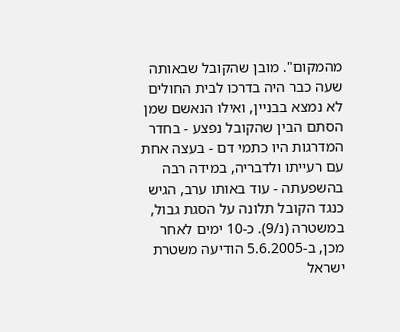מהמקום". מובן שהקובל שבאותה שעה כבר היה בדרכו לבית החולים לא נמצא בבניין, ואילו הנאשם שמן הסתם הבין שהקובל נפצע - בחדר המדרגות היו כתמי דם - בעצה אחת עם רעייתו ולדבריה, במידה רבה בהשפעתה - עוד באותו ערב, הגיש כנגד הקובל תלונה על הסגת גבול, במשטרה (נ/9). כ-10 ימים לאחר מכן, ב-5.6.2005 הודיעה משטרת ישראל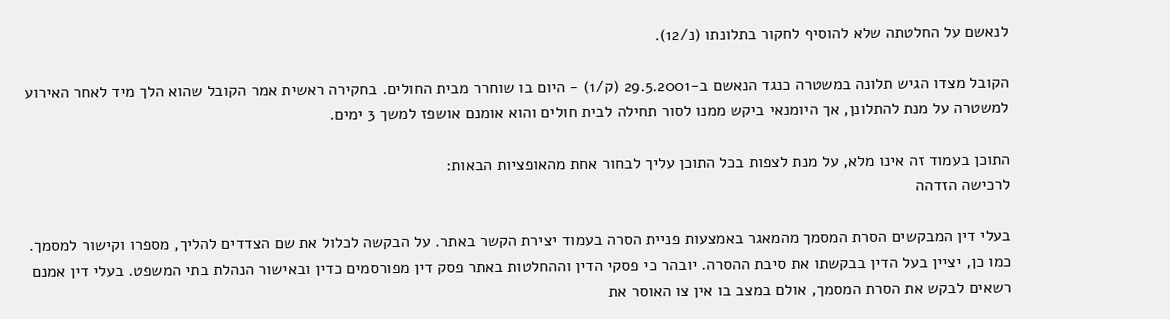לנאשם על החלטתה שלא להוסיף לחקור בתלונתו (נ/12).

הקובל מצדו הגיש תלונה במשטרה כנגד הנאשם ב-29.5.2001 (ק/1) - היום בו שוחרר מבית החולים. בחקירה ראשית אמר הקובל שהוא הלך מיד לאחר האירוע למשטרה על מנת להתלונן, אך היומנאי ביקש ממנו לסור תחילה לבית חולים והוא אומנם אושפז למשך 3 ימים.

התוכן בעמוד זה אינו מלא, על מנת לצפות בכל התוכן עליך לבחור אחת מהאופציות הבאות:
לרכישה הזדהה

בעלי דין המבקשים הסרת המסמך מהמאגר באמצעות פניית הסרה בעמוד יצירת הקשר באתר. על הבקשה לכלול את שם הצדדים להליך, מספרו וקישור למסמך. כמו כן, יציין בעל הדין בבקשתו את סיבת ההסרה. יובהר כי פסקי הדין וההחלטות באתר פסק דין מפורסמים כדין ובאישור הנהלת בתי המשפט. בעלי דין אמנם רשאים לבקש את הסרת המסמך, אולם במצב בו אין צו האוסר את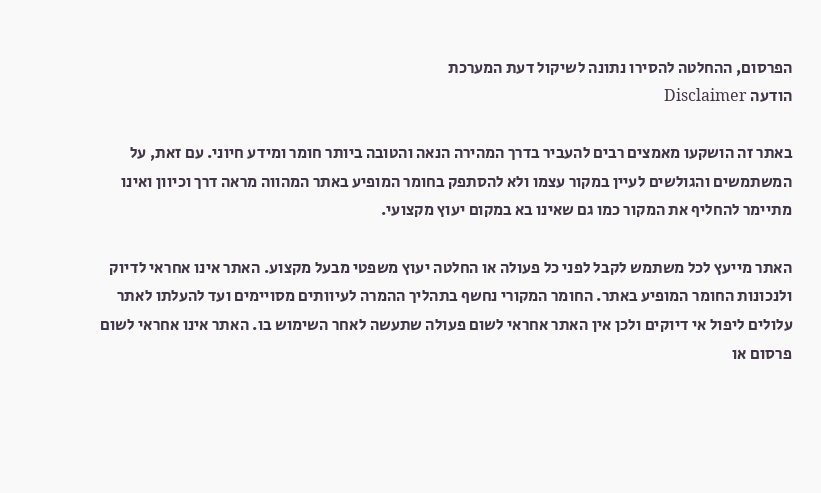הפרסום, ההחלטה להסירו נתונה לשיקול דעת המערכת
הודעה Disclaimer

באתר זה הושקעו מאמצים רבים להעביר בדרך המהירה הנאה והטובה ביותר חומר ומידע חיוני. עם זאת, על המשתמשים והגולשים לעיין במקור עצמו ולא להסתפק בחומר המופיע באתר המהווה מראה דרך וכיוון ואינו מתיימר להחליף את המקור כמו גם שאינו בא במקום יעוץ מקצועי.

האתר מייעץ לכל משתמש לקבל לפני כל פעולה או החלטה יעוץ משפטי מבעל מקצוע. האתר אינו אחראי לדיוק ולנכונות החומר המופיע באתר. החומר המקורי נחשף בתהליך ההמרה לעיוותים מסויימים ועד להעלתו לאתר עלולים ליפול אי דיוקים ולכן אין האתר אחראי לשום פעולה שתעשה לאחר השימוש בו. האתר אינו אחראי לשום פרסום או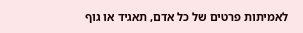לאמיתות פרטים של כל אדם, תאגיד או גוף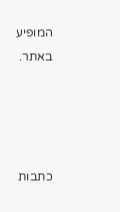המופיע באתר.




כתבות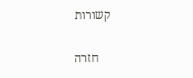קשורות

    חזרה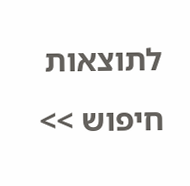לתוצאות חיפוש >>